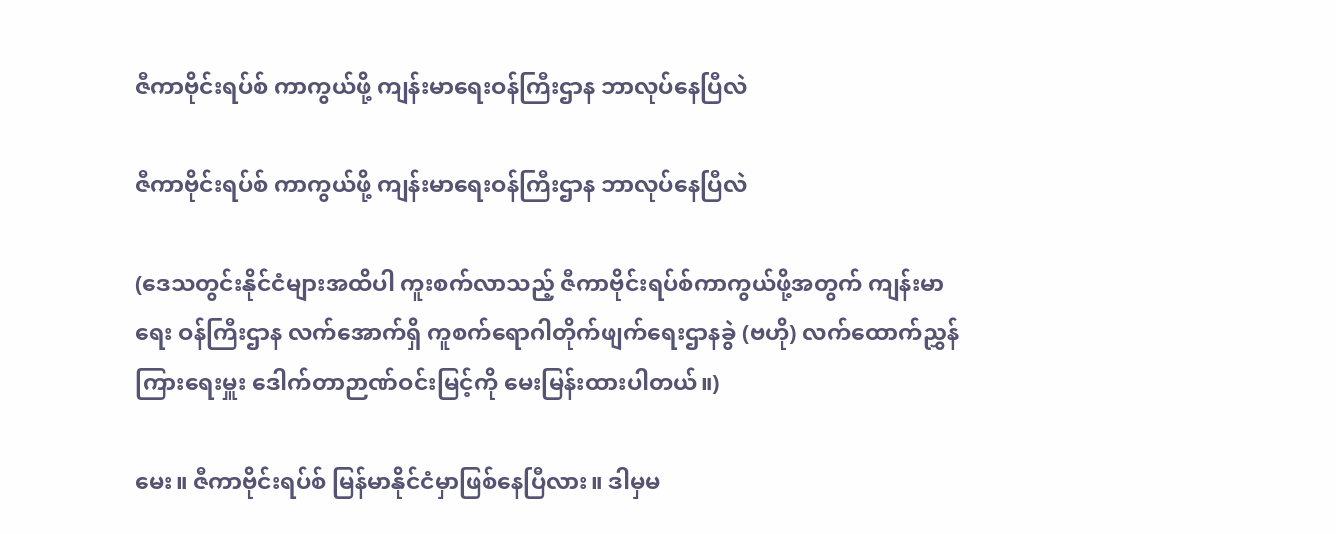ဇီကာဗိုင်းရပ်စ် ကာကွယ်ဖို့ ကျန်းမာရေးဝန်ကြီးဌာန ဘာလုပ်နေပြီလဲ

ဇီကာဗိုင်းရပ်စ် ကာကွယ်ဖို့ ကျန်းမာရေးဝန်ကြီးဌာန ဘာလုပ်နေပြီလဲ

(ဒေသတွင်းနိုင်ငံများအထိပါ ကူးစက်လာသည့် ဇီကာဗိုင်းရပ်စ်ကာကွယ်ဖို့အတွက် ကျန်းမာရေး ဝန်ကြီးဌာန လက်အောက်ရှိ ကူစက်ရောဂါတိုက်ဖျက်ရေးဌာနခွဲ (ဗဟို) လက်ထောက်ညွှန်ကြားရေးမှူး ဒေါက်တာဉာဏ်ဝင်းမြင့်ကို မေးမြန်းထားပါတယ်။)

မေး။ ဇီကာဗိုင်းရပ်စ် မြန်မာနိုင်ငံမှာဖြစ်နေပြီလား။ ဒါမှမ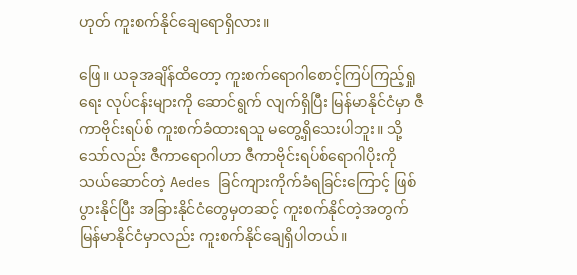ဟုတ် ကူးစက်နိုင်ချေရောရှိလား။

ဖြေ။ ယခုအချိန်ထိတော့ ကူးစက်ရောဂါစောင့်ကြပ်ကြည့်ရှုရေး လုပ်ငန်းများကို ဆောင်ရွက် လျက်ရှိပြီး မြန်မာနိုင်ငံမှာ ဇီကာဗိုင်းရပ်စ် ကူးစက်ခံထားရသူ မတွေ့ရှိသေးပါဘူး။ သို့သော်လည်း ဇီကာရောဂါဟာ ဇီကာဗိုင်းရပ်စ်ရောဂါပိုးကို သယ်ဆောင်တဲ့ Aedes ခြင်ကျားကိုက်ခံရခြင်းကြောင့် ဖြစ်ပွားနိုင်ပြီး အခြားနိုင်ငံတွေမှတဆင့် ကူးစက်နိုင်တဲ့အတွက် မြန်မာနိုင်ငံမှာလည်း ကူးစက်နိုင်ချေရှိပါတယ်။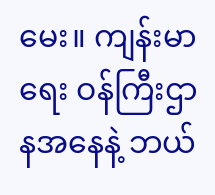မေး။ ကျန်းမာရေး ဝန်ကြီးဌာနအနေနဲ့ ဘယ်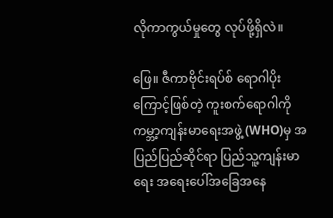လိုကာကွယ်မှုတွေ လုပ်ဖို့ရှိလဲ။

ဖြေ။ ဇီကာဗိုင်းရပ်စ် ရောဂါပိုးကြောင့်ဖြစ်တဲ့ ကူးစက်ရောဂါကို ကမ္ဘာ့ကျန်းမာရေးအဖွဲ့ (WHO)မှ အပြည်ပြည်ဆိုင်ရာ ပြည်သူ့ကျန်းမာရေး အရေးပေါ်အခြေအနေ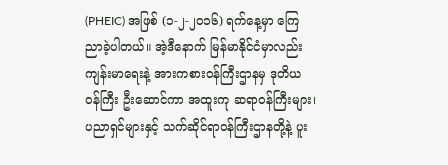(PHEIC) အဖြစ် (၁-၂-၂၀၁၆) ရက်နေ့မှာ ကြေညာခဲ့ပါတယ်။ အဲ့ဒီနောက် မြန်မာနိုင်ငံမှာလည်း ကျန်းမာရေးနဲ့ အားကစားဝန်ကြီးဌာနမှ ဒုတိယဝန်ကြီး ဦးဆောင်ကာ အထူးကု ဆရာဝန်ကြီးများ၊ ပညာရှင်များနှင့် သက်ဆိုင်ရာဝန်ကြီးဌာနတို့နဲ့ ပူး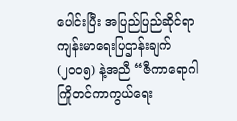ပေါင်းပြီး အပြည်ပြည်ဆိုင်ရာ ကျန်းမာရေးပြဌာန်းချက် (၂၀၀၅) နဲ့အညီ “ဇီကာရောဂါ ကြိုတင်ကာကွယ်ရေး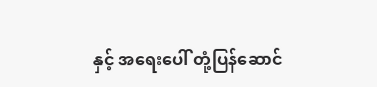နှင့် အရေးပေါ် တုံ့ပြန်ဆောင်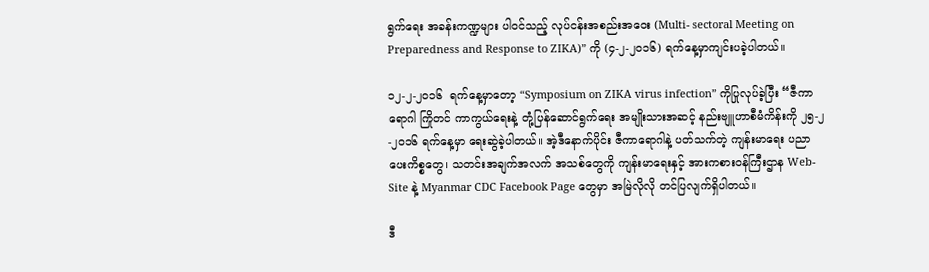ရွက်ရေး အခန်းကဏ္ဍများ ပါဝင်သည့် လုပ်ငန်းအစည်းအဝေး (Multi- sectoral Meeting on Preparedness and Response to ZIKA)” ကို (၄-၂-၂၀၁၆) ရက်နေ့မှာကျင်းပခဲ့ပါတယ်။

၁၂-၂-၂၀၁၆  ရက်နေ့မှာတော့ “Symposium on ZIKA virus infection” ကိုပြုလုပ်ခဲ့ပြီး “ဇီကာရောဂါ ကြိုတင် ကာကွယ်ရေးနဲ့ တုံ့ပြန်ဆောင်ရွက်ရေး အမျိုးသားအဆင့် နည်းဗျူဟာစီမံကိန်းကို ၂၅-၂-၂၀၁၆ ရက်နေ့မှာ ရေးဆွဲခဲ့ပါတယ်။ အဲ့ဒီနောက်ပိုင်း ဇီကာရောဂါနဲ့ ပတ်သက်တဲ့ ကျန်းမာရေး ပညာပေးကိစ္စတွေ၊ သတင်းအချက်အလက် အသစ်တွေကို ကျန်းမာရေးနှင့် အားကစားဝန်ကြီးဌာန Web-Site နဲ့ Myanmar CDC Facebook Page တွေမှာ အမြဲလိုလို တင်ပြလျက်ရှိပါတယ်။

ဒီ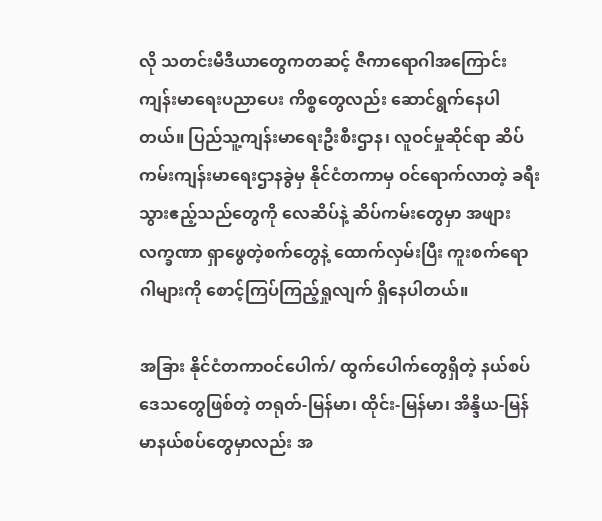လို သတင်းမီဒီယာတွေကတဆင့် ဇီကာရောဂါအကြောင်း ကျန်းမာရေးပညာပေး ကိစ္စတွေလည်း ဆောင်ရွက်နေပါတယ်။ ပြည်သူ့ကျန်းမာရေးဦးစီးဌာန၊ လူဝင်မှုဆိုင်ရာ ဆိပ်ကမ်းကျန်းမာရေးဌာနခွဲမှ နိုင်ငံတကာမှ ဝင်ရောက်လာတဲ့ ခရီးသွားဧည့်သည်တွေကို လေဆိပ်နဲ့ ဆိပ်ကမ်းတွေမှာ အဖျားလက္ခဏာ ရှာဖွေတဲ့စက်တွေနဲ့ ထောက်လှမ်းပြီး ကူးစက်ရောဂါများကို စောင့်ကြပ်ကြည့်ရှုလျက် ရှိနေပါတယ်။

အခြား နိုင်ငံတကာဝင်ပေါက်/ ထွက်ပေါက်တွေရှိတဲ့ နယ်စပ်ဒေသတွေဖြစ်တဲ့ တရုတ်-မြန်မာ၊ ထိုင်း-မြန်မာ၊ အိန္ဒိယ-မြန်မာနယ်စပ်တွေမှာလည်း အ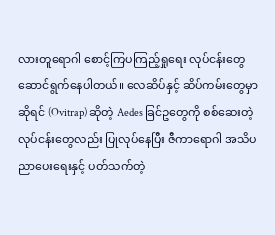လားတူရောဂါ စောင့်ကြပကြည့်ရှုရေး လုပ်ငန်းတွေ ဆောင်ရွက်နေပါတယ်။ လေဆိပ်နှင့် ဆိပ်ကမ်းတွေမှာဆိုရင် (Ovitrap) ဆိုတဲ့ Aedes ခြင်ဥတွေကို စစ်ဆေးတဲ့လုပ်ငန်းတွေလည်း ပြုလုပ်နေပြီး ဇီကာရောဂါ အသိပညာပေးရေးနှင့် ပတ်သက်တဲ့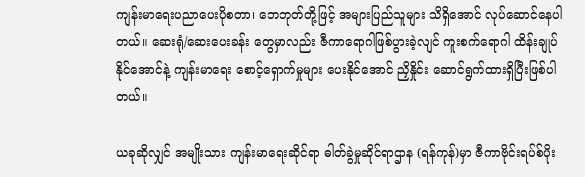ကျန်းမာရေးပညာပေးပိုစတာ၊ ဘေဘုတ်တို့ဖြင့် အများပြည်သူများ သိရှိအောင် လုပ်ဆောင်နေပါတယ်။ ဆေးရုံ/ဆေးပေးခန်း တွေမှာလည်း ဇီကာရောဂါဖြစ်ပွားခဲ့လျင် ကူးစက်ရောဂါ ထိန်းချုပ် နိုင်အောင်နဲ့ ကျန်းမာရေး စောင့်ရှောက်မှုများ ပေးနိုင်အောင် ညှိနှိုင်း ဆောင်ရွက်ထားရှိပြီးဖြစ်ပါတယ်။

ယခုဆိုလျှင် အမျိုးသား ကျန်းမာရေးဆိုင်ရာ ဓါတ်ခွဲမှုဆိုင်ရာဌာန (ရန်ကုန်)မှာ ဇီကာဗိုင်းရပ်စ်ပိုး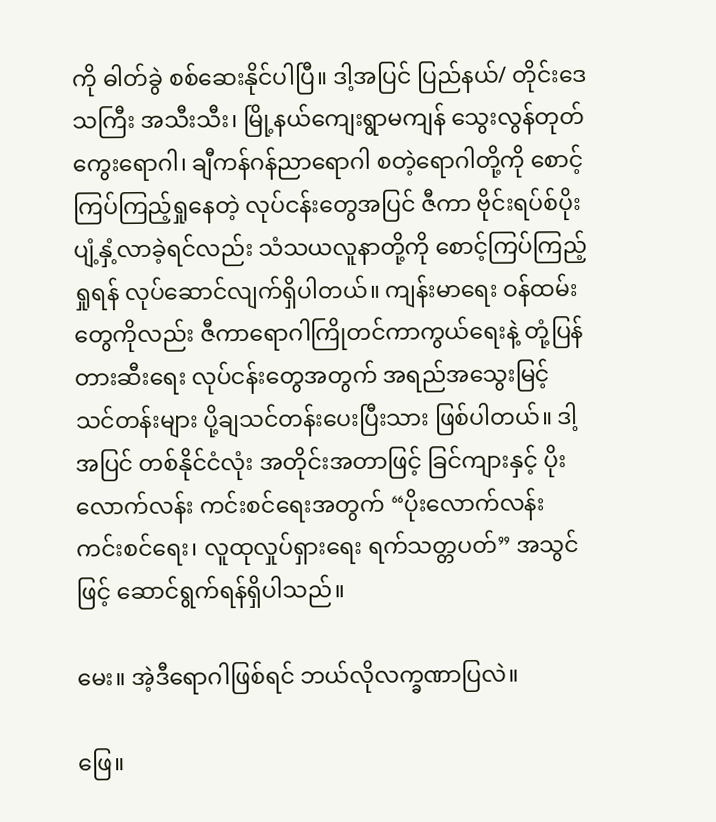ကို ဓါတ်ခွဲ စစ်ဆေးနိုင်ပါပြီ။ ဒါ့အပြင် ပြည်နယ်/ တိုင်းဒေသကြီး အသီးသီး၊ မြို့နယ်ကျေးရွာမကျန် သွေးလွန်တုတ်ကွေးရောဂါ၊ ချီကန်ဂန်ညာရောဂါ စတဲ့ရောဂါတို့ကို စောင့်ကြပ်ကြည့်ရှုနေတဲ့ လုပ်ငန်းတွေအပြင် ဇီကာ ဗိုင်းရပ်စ်ပိုး ပျံ့နှံ့လာခဲ့ရင်လည်း သံသယလူနာတို့ကို စောင့်ကြပ်ကြည့်ရှုရန် လုပ်ဆောင်လျက်ရှိပါတယ်။ ကျန်းမာရေး ဝန်ထမ်းတွေကိုလည်း ဇီကာရောဂါကြိုတင်ကာကွယ်ရေးနဲ့ တုံ့ပြန်တားဆီးရေး လုပ်ငန်းတွေအတွက် အရည်အသွေးမြင့် သင်တန်းများ ပို့ချသင်တန်းပေးပြီးသား ဖြစ်ပါတယ်။ ဒါ့အပြင် တစ်နိုင်ငံလုံး အတိုင်းအတာဖြင့် ခြင်ကျားနှင့် ပိုးလောက်လန်း ကင်းစင်ရေးအတွက် “ပိုးလောက်လန်း ကင်းစင်ရေး၊ လူထုလှုပ်ရှားရေး ရက်သတ္တပတ်” အသွင်ဖြင့် ဆောင်ရွက်ရန်ရှိပါသည်။

မေး။ အဲ့ဒီရောဂါဖြစ်ရင် ဘယ်လိုလက္ခဏာပြလဲ။

ဖြေ။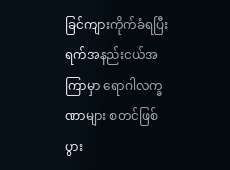ခြင်ကျားကိုက်ခံရပြီး ရက်အနည်းငယ်အကြာမှာ ရောဂါလက္ခဏာများ စတင်ဖြစ်ပွား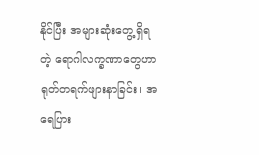နိုင်ပြီး အများဆုံးတွေ့ရှိရတဲ့ ရောဂါလက္ခဏာတွေဟာ ရုတ်တရက်ဖျားနာခြင်း၊ အရေပြား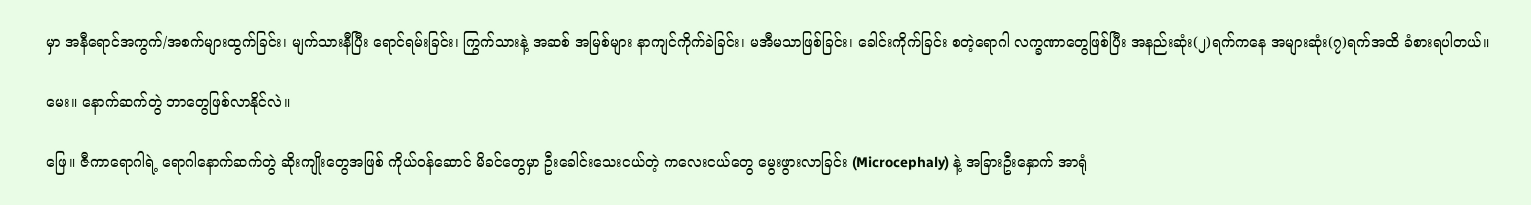မှာ အနီရောင်အကွက်/အစက်များထွက်ခြင်း၊ မျက်သားနီပြီး ရောင်ရမ်းခြင်း၊ ကြွက်သားနဲ့ အဆစ် အမြစ်များ နာကျင်ကိုက်ခဲခြင်း၊ မအီမသာဖြစ်ခြင်း၊ ခေါင်းကိုက်ခြင်း စတဲ့ရောဂါ လက္ခဏာတွေဖြစ်ပြီး အနည်းဆုံး(၂)ရက်ကနေ အများဆုံး(၇)ရက်အထိ ခံစားရပါတယ်။

မေး။ နောက်ဆက်တွဲ ဘာတွေဖြစ်လာနိုင်လဲ။

ဖြေ။ ဇီကာရောဂါရဲ့ ရောဂါနောက်ဆက်တွဲ ဆိုးကျိုးတွေအဖြစ် ကိုယ်ဝန်ဆောင် မိခင်တွေမှာ ဦးခေါင်းသေးငယ်တဲ့ ကလေးငယ်တွေ မွေးဖွားလာခြင်း (Microcephaly) နဲ့ အခြားဦးနှောက် အာရုံ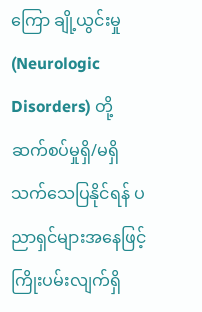ကြော ချို့ယွင်းမှု (Neurologic Disorders) တို့ ဆက်စပ်မှုရှိ/မရှိ သက်သေပြနိုင်ရန် ပညာရှင်များအနေဖြင့် ကြိုးပမ်းလျက်ရှိ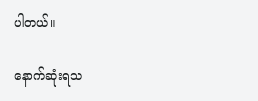ပါတယ်။

နောက်ဆုံးရသ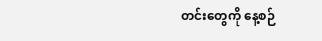တင်းတွေကို နေ့စဉ်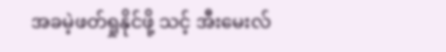အခမဲ့ဖတ်ရှုနိုင်ဖို့ သင့် အီးမေးလ်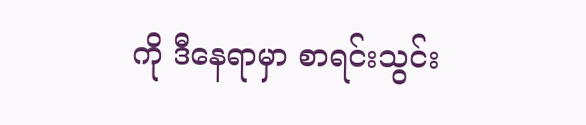ကို ဒီနေရာမှာ စာရင်းသွင်း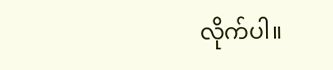လိုက်ပါ။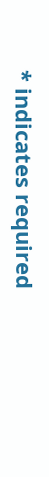* indicates required